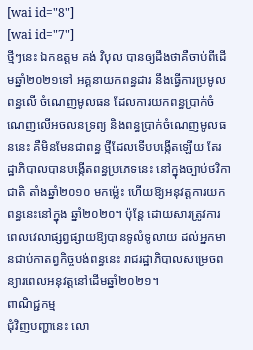[wai id="8"]
[wai id="7"]
ថ្មីៗនេះ ឯកឧត្តម គង់ វិបុល បានឲ្យដឹងថាគឺចាប់ពីដើមឆ្នាំ២០២១ទៅ អគ្គនាយកពន្ធដារ នឹងធ្វើការប្រមូលពន្ធលើ ចំណេញមូលធន ដែលការយកពន្ធប្រាក់ចំណេញលើអចលនទ្រព្យ និងពន្ធប្រាក់ចំណេញមូលធននេះ គឺមិនមែនជាពន្ធ ថ្មីដែលទើបបង្កើតឡើយ តែរដ្ឋាភិបាលបានបង្កើតពន្ធប្រភេទនេះ នៅក្នុងច្បាប់ថវិកាជាតិ តាំងឆ្នាំ២០១០ មកម្ល៉េះ ហើយឱ្យអនុវត្តការយកពន្ធនេះនៅក្នុង ឆ្នាំ២០២០។ ប៉ុន្តែ ដោយសារត្រូវការពេលវេលាផ្សព្វផ្សាយឱ្យបានទូលំទូលាយ ដល់អ្នកមានជាប់កាតព្វកិច្ចបង់ពន្ធនេះ រាជរដ្ឋាភិបាលសម្រេចពន្យារពេលអនុវត្តនៅដើមឆ្នាំ២០២១។
ពាណិជ្ជកម្ម
ជុំវិញបញ្ហានេះ លោ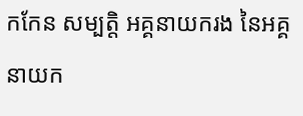កកែន សម្បត្តិ អគ្គនាយករង នៃអគ្គនាយក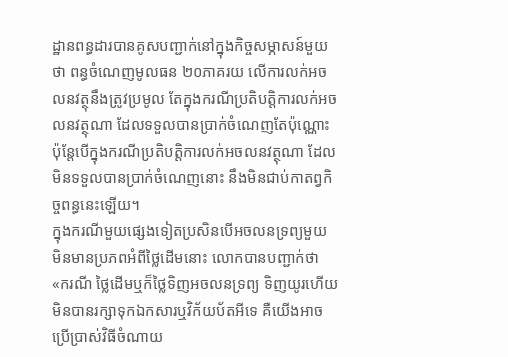ដ្ឋានពន្ធដារបានគូសបញ្ជាក់នៅក្នុងកិច្ចសម្ភាសន៍មួយថា ពន្ធចំណេញមូលធន ២០ភាគរយ លើការលក់អចលនវត្ថុនឹងត្រូវប្រមូល តែក្នុងករណីប្រតិបត្តិការលក់អចលនវត្ថុណា ដែលទទួលបានប្រាក់ចំណេញតែប៉ុណ្ណោះ ប៉ុន្តែបើក្នុងករណីប្រតិបត្តិការលក់អចលនវត្ថុណា ដែលមិនទទួលបានប្រាក់ចំណេញនោះ នឹងមិនជាប់កាតព្វកិច្ចពន្ធនេះឡើយ។
ក្នុងករណីមួយផ្សេងទៀតប្រសិនបើអចលនទ្រព្យមួយ មិនមានប្រភពអំពីថ្លៃដើមនោះ លោកបានបញ្ជាក់ថា «ករណី ថ្លៃដើមឬក៏ថ្លៃទិញអចលនទ្រព្យ ទិញយូរហើយមិនបានរក្សាទុកឯកសារឬវិក័យប័តអីទេ គឺយើងអាចប្រើប្រាស់វិធីចំណាយ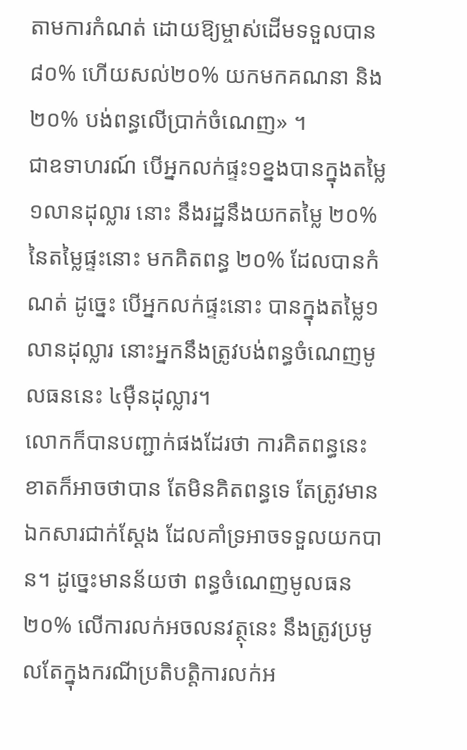តាមការកំណត់ ដោយឱ្យម្ចាស់ដើមទទួលបាន៨០% ហើយសល់២០% យកមកគណនា និង២០% បង់ពន្ធលើប្រាក់ចំណេញ» ។
ជាឧទាហរណ៍ បើអ្នកលក់ផ្ទះ១ខ្នងបានក្នុងតម្លៃ ១លានដុល្លារ នោះ នឹងរដ្ឋនឹងយកតម្លៃ ២០% នៃតម្លៃផ្ទះនោះ មកគិតពន្ធ ២០% ដែលបានកំណត់ ដូច្នេះ បើអ្នកលក់ផ្ទះនោះ បានក្នុងតម្លៃ១លានដុល្លារ នោះអ្នកនឹងត្រូវបង់ពន្ធចំណេញមូលធននេះ ៤ម៉ឺនដុល្លារ។
លោកក៏បានបញ្ជាក់ផងដែរថា ការគិតពន្ធនេះ ខាតក៏អាចថាបាន តែមិនគិតពន្ធទេ តែត្រូវមានឯកសារជាក់ស្ដែង ដែលគាំទ្រអាចទទួលយកបាន។ ដូច្នេះមានន័យថា ពន្ធចំណេញមូលធន ២០% លើការលក់អចលនវត្ថុនេះ នឹងត្រូវប្រមូលតែក្នុងករណីប្រតិបត្តិការលក់អ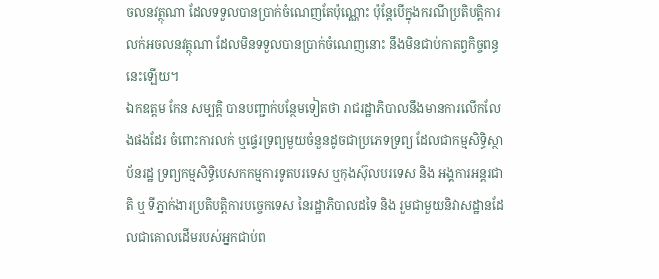ចលនវត្ថុណា ដែលទទួលបានប្រាក់ចំណេញតែប៉ុណ្ណោះ ប៉ុន្តែបើក្នុងករណីប្រតិបត្តិការលក់អចលនវត្ថុណា ដែលមិនទទួលបានប្រាក់ចំណេញនោះ នឹងមិនជាប់កាតព្វកិច្ចពន្ធនេះឡើយ។
ឯកឧត្តម កែន សម្បត្តិ បានបញ្ជាក់បន្ថែមទៀតថា រាជរដ្ឋាភិបាលនឹងមានការលើកលែងផងដែរ ចំពោះការលក់ ឬផ្ទេរទ្រព្យមួយចំនួនដូចជាប្រភេទទ្រព្យ ដែលជាកម្មសិទ្ធិស្ថាប័នរដ្ឋ ទ្រព្យកម្មសិទ្ធិបេសកកម្មការទូតបរទេស ឬកុងស៊ុលបរទេស និង អង្គការអន្តរជាតិ ឬ ទីភ្នាក់ងារប្រតិបត្តិការបច្ចេកទេស នៃរដ្ឋាភិបាលដទៃ និង រួមជាមួយនិវាសដ្ឋានដែលជាគោលដើមរបស់អ្នកជាប់ព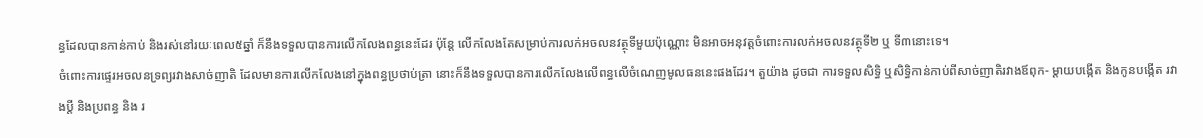ន្ធដែលបានកាន់កាប់ និងរស់នៅរយៈពេល៥ឆ្នាំ ក៏នឹងទទួលបានការលើកលែងពន្ធនេះដែរ ប៉ុន្ដែ លើកលែងតែសម្រាប់ការលក់អចលនវត្ថុទីមួយប៉ុណ្ណោះ មិនអាចអនុវត្តចំពោះការលក់អចលនវត្ថុទី២ ឬ ទី៣នោះទេ។
ចំពោះការផ្ទេរអចលនទ្រព្យរវាងសាច់ញាតិ ដែលមានការលើកលែងនៅក្នុងពន្ធប្រថាប់ត្រា នោះក៏នឹងទទួលបានការលើកលែងលើពន្ធលើចំណេញមូលធននេះផងដែរ។ តួយ៉ាង ដូចជា ការទទួលសិទ្ធិ ឬសិទ្ធិកាន់កាប់ពីសាច់ញាតិរវាងឪពុក- ម្តាយបង្កើត និងកូនបង្កើត រវាងប្តី និងប្រពន្ធ និង រ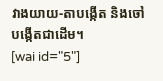វាងយាយ-តាបង្កើត និងចៅបង្កើតជាដើម។
[wai id="5"]